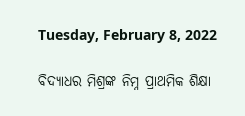Tuesday, February 8, 2022

ବିଦ୍ୟାଧର ମିଶ୍ରଙ୍କ ନିମ୍ନ ପ୍ରାଥମିକ ଶିକ୍ଷା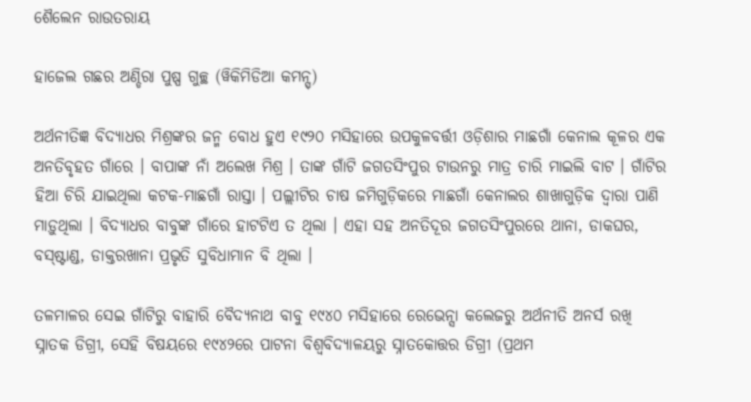ଶୈଲେନ ରାଉତରାୟ

ହାଜେଲ ଗଛର ଅଣ୍ଡିରା ପୁଷ୍ପ ଗୁଚ୍ଛ (ୱିକିମିଡିଆ କମନ୍ସ୍)

ଅର୍ଥନୀତିଜ୍ଞ ବିଦ୍ୟାଧର ମିଶ୍ରଙ୍କର ଜନ୍ମ ବୋଧ ହୁଏ ୧୯୨୦ ମସିହାରେ ଉପକୁଳବର୍ତ୍ତୀ ଓଡ଼ିଶାର ମାଛଗାଁ କେନାଲ କୂଳର ଏକ ଅନତିବୃହତ ଗାଁରେ । ବାପାଙ୍କ ନାଁ ଅଲେଖ ମିଶ୍ର । ତାଙ୍କ ଗାଁଟି ଜଗତସିଂପୁର ଟାଉନରୁ ମାତ୍ର ଚାରି ମାଇଲି ବାଟ । ଗାଁଟିର ହିଆ ଚିରି ଯାଇଥିଲା କଟକ-ମାଛଗାଁ ରାସ୍ତା । ପଲ୍ଲୀଟିର ଚାଷ ଜମିଗୁଡ଼ିକରେ ମାଛଗାଁ କେନାଲର ଶାଖାଗୁଡ଼ିକ ଦ୍ୱାରା ପାଣି ମାଡ଼ୁଥିଲା । ବିଦ୍ୟାଧର ବାବୁଙ୍କ ଗାଁରେ ହାଟଟିଏ ତ ଥିଲା । ଏହା ସହ ଅନତିଦୂର ଜଗତସିଂପୁରରେ ଥାନା, ଡାକଘର, ବସ୍‌ଷ୍ଟାଣ୍ଡ, ଡାକ୍ତରଖାନା ପ୍ରଭୃତି ସୁବିଧାମାନ ବି ଥିଲା ।

ତଳମାଳର ସେଇ ଗାଁଟିରୁ ବାହାରି ବୈଦ୍ୟନାଥ ବାବୁ ୧୯୪୦ ମସିହାରେ ରେଭେନ୍ସା କଲେଜରୁ ଅର୍ଥନୀତି ଅନର୍ସ ରଖି ସ୍ନାତକ ଡିଗ୍ରୀ, ସେହି ବିଷୟରେ ୧୯୪୨ରେ ପାଟନା ବିଶ୍ୱବିଦ୍ୟାଳୟରୁ ସ୍ନାତକୋତ୍ତର ଡିଗ୍ରୀ (ପ୍ରଥମ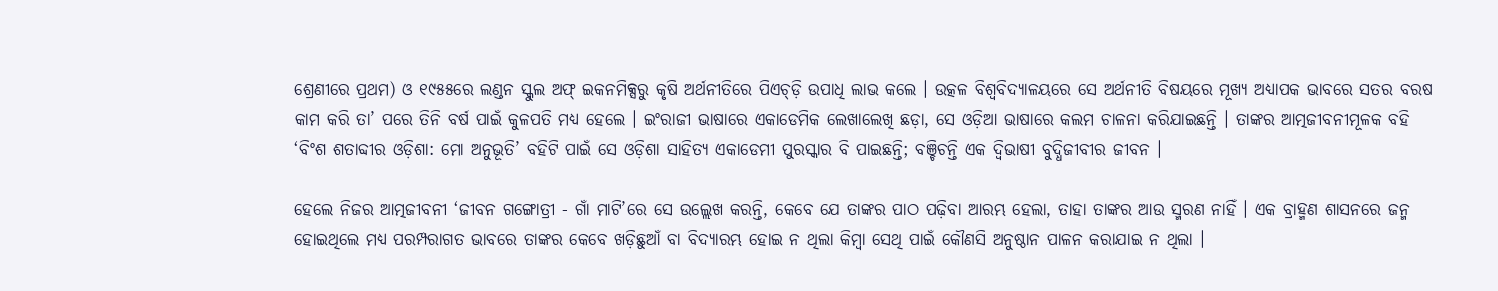ଶ୍ରେଣୀରେ ପ୍ରଥମ) ଓ ୧୯୫୫ରେ ଲଣ୍ଡନ ସ୍କୁଲ ଅଫ୍ ଇକନମିକ୍ସରୁ କୃଷି ଅର୍ଥନୀତିରେ ପିଏଚ୍‌ଡ଼ି ଉପାଧି ଲାଭ କଲେ । ଉତ୍କଳ ବିଶ୍ୱବିଦ୍ୟାଳୟରେ ସେ ଅର୍ଥନୀତି ବିଷୟରେ ମୂଖ୍ୟ ଅଧ୍ୟାପକ ଭାବରେ ସତର ବରଷ କାମ କରି ତା’ ପରେ ତିନି ବର୍ଷ ପାଇଁ କୁଳପତି ମଧ୍ୟ ହେଲେ । ଇଂରାଜୀ ଭାଷାରେ ଏକାଡେମିକ ଲେଖାଲେଖି ଛଡ଼ା, ସେ ଓଡ଼ିଆ ଭାଷାରେ କଲମ ଚାଳନା କରିଯାଇଛନ୍ତି । ତାଙ୍କର ଆତ୍ମଜୀବନୀମୂଳକ ବହି ‘ବିଂଶ ଶତାବ୍ଦୀର ଓଡ଼ିଶା: ମୋ ଅନୁଭୂତି’ ବହିଟି ପାଇଁ ସେ ଓଡ଼ିଶା ସାହିତ୍ୟ ଏକାଡେମୀ ପୁରସ୍କାର ବି ପାଇଛନ୍ତି; ବଞ୍ଚିଚନ୍ତି ଏକ ଦ୍ୱିଭାଷୀ ବୁଦ୍ଧିଜୀବୀର ଜୀବନ ।

ହେଲେ ନିଜର ଆତ୍ମଜୀବନୀ ‘ଜୀବନ ଗଙ୍ଗୋତ୍ରୀ - ଗାଁ ମାଟି’ରେ ସେ ଉଲ୍ଲେଖ କରନ୍ତି, କେବେ ଯେ ତାଙ୍କର ପାଠ ପଢ଼ିବା ଆରମ୍ଭ ହେଲା, ତାହା ତାଙ୍କର ଆଉ ସ୍ମରଣ ନାହିଁ । ଏକ ବ୍ରାହ୍ମଣ ଶାସନରେ ଜନ୍ମ ହୋଇଥିଲେ ମଧ୍ୟ ପରମ୍ପରାଗତ ଭାବରେ ତାଙ୍କର କେବେ ଖଡ଼ିଛୁଆଁ ବା ବିଦ୍ୟାରମ୍ଭ ହୋଇ ନ ଥିଲା କିମ୍ବା ସେଥି ପାଇଁ କୌଣସି ଅନୁଷ୍ଠାନ ପାଳନ କରାଯାଇ ନ ଥିଲା ।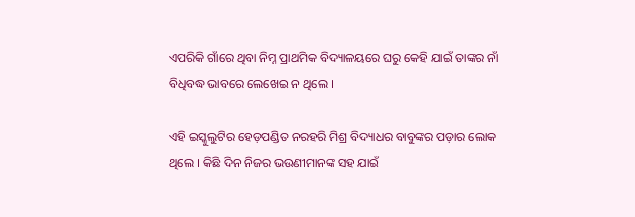ଏପରିକି ଗାଁରେ ଥିବା ନିମ୍ନ ପ୍ରାଥମିକ ବିଦ୍ୟାଳୟରେ ଘରୁ କେହି ଯାଇଁ ତାଙ୍କର ନାଁ ବିଧିବଦ୍ଧ ଭାବରେ ଲେଖେଇ ନ ଥିଲେ ।

ଏହି ଇସ୍କୁଲୁଟିର ହେଡ଼ପଣ୍ଡିତ ନରହରି ମିଶ୍ର ବିଦ୍ୟାଧର ବାବୁଙ୍କର ପଡ଼ାର ଲୋକ ଥିଲେ । କିଛି ଦିନ ନିଜର ଭଉଣୀମାନଙ୍କ ସହ ଯାଇଁ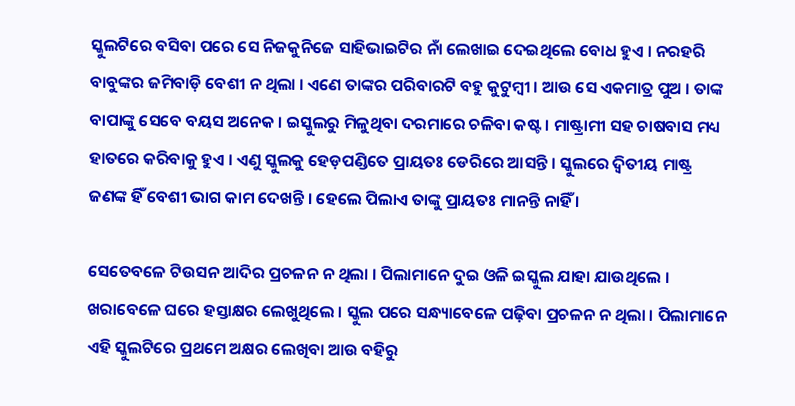ସ୍କୁଲଟିରେ ବସିବା ପରେ ସେ ନିଜକୁନିଜେ ସାହିଭାଇଟିର ନାଁ ଲେଖାଇ ଦେଇଥିଲେ ବୋଧ ହୁଏ । ନରହରି ବାବୁଙ୍କର ଜମିବାଡ଼ି ବେଶୀ ନ ଥିଲା । ଏଣେ ତାଙ୍କର ପରିବାରଟି ବହୁ କୁଟୁମ୍ବୀ । ଆଉ ସେ ଏକମାତ୍ର ପୁଅ । ତାଙ୍କ ବାପାଙ୍କୁ ସେବେ ବୟସ ଅନେକ । ଇସ୍କୁଲରୁ ମିଳୁଥିବା ଦରମାରେ ଚଳିବା କଷ୍ଟ । ମାଷ୍ଟ୍ରାମୀ ସହ ଚାଷବାସ ମଧ୍ୟ ହାତରେ କରିବାକୁ ହୁଏ । ଏଣୁ ସ୍କୁଲକୁ ହେଡ଼ପଣ୍ଡିତେ ପ୍ରାୟତଃ ଡେରିରେ ଆସନ୍ତି । ସ୍କୁଲରେ ଦ୍ୱିତୀୟ ମାଷ୍ଟ୍ର ଜଣଙ୍କ ହିଁ ବେଶୀ ଭାଗ କାମ ଦେଖନ୍ତି । ହେଲେ ପିଲାଏ ତାଙ୍କୁ ପ୍ରାୟତଃ ମାନନ୍ତି ନାହିଁ ।

ସେତେବଳେ ଟିଉସନ ଆଦିର ପ୍ରଚଳନ ନ ଥିଲା । ପିଲାମାନେ ଦୁଇ ଓଳି ଇସ୍କୁଲ ଯାହା ଯାଉଥିଲେ । ଖରାବେଳେ ଘରେ ହସ୍ତାକ୍ଷର ଲେଖୁଥିଲେ । ସ୍କୁଲ ପରେ ସନ୍ଧ୍ୟାବେଳେ ପଢ଼ିବା ପ୍ରଚଳନ ନ ଥିଲା । ପିଲାମାନେ ଏହି ସ୍କୁଲଟିରେ ପ୍ରଥମେ ଅକ୍ଷର ଲେଖିବା ଆଉ ବହିରୁ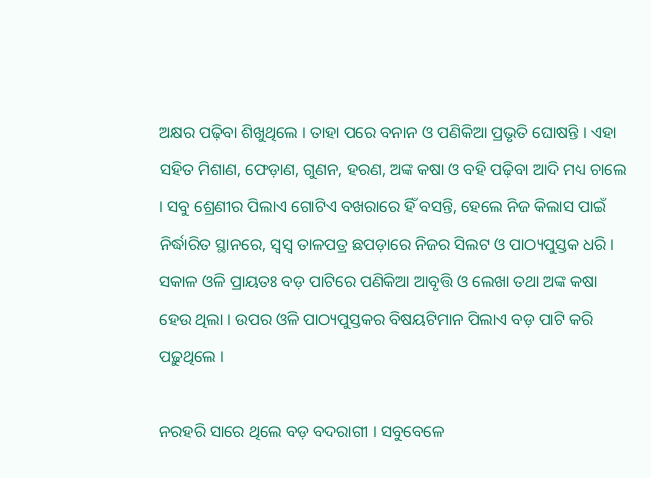ଅକ୍ଷର ପଢ଼ିବା ଶିଖୁଥିଲେ । ତାହା ପରେ ବନାନ ଓ ପଣିକିଆ ପ୍ରଭୃତି ଘୋଷନ୍ତି । ଏହା ସହିତ ମିଶାଣ, ଫେଡ଼ାଣ, ଗୁଣନ, ହରଣ, ଅଙ୍କ କଷା ଓ ବହି ପଢ଼ିବା ଆଦି ମଧ୍ୟ ଚାଲେ । ସବୁ ଶ୍ରେଣୀର ପିଲାଏ ଗୋଟିଏ ବଖରାରେ ହିଁ ବସନ୍ତି, ହେଲେ ନିଜ କିଲାସ ପାଇଁ ନିର୍ଦ୍ଧାରିତ ସ୍ଥାନରେ, ସ୍ୱସ୍ୱ ତାଳପତ୍ର ଛପଡ଼ାରେ ନିଜର ସିଲଟ ଓ ପାଠ୍ୟପୁସ୍ତକ ଧରି । ସକାଳ ଓଳି ପ୍ରାୟତଃ ବଡ଼ ପାଟିରେ ପଣିକିଆ ଆବୃତ୍ତି ଓ ଲେଖା ତଥା ଅଙ୍କ କଷା ହେଉ ଥିଲା । ଉପର ଓଳି ପାଠ୍ୟପୁସ୍ତକର ବିଷୟଟିମାନ ପିଲାଏ ବଡ଼ ପାଟି କରି ପଢ଼ୁଥିଲେ ।

ନରହରି ସାରେ ଥିଲେ ବଡ଼ ବଦରାଗୀ । ସବୁବେଳେ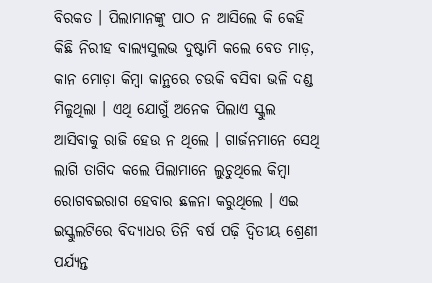ବିରକତ । ପିଲାମାନଙ୍କୁ ପାଠ ନ ଆସିଲେ କି କେହି କିଛି ନିରୀହ ବାଲ୍ୟସୁଲଭ ଦୁଷ୍ଟାମି କଲେ ବେତ ମାଡ଼, କାନ ମୋଡ଼ା କିମ୍ବା କାନ୍ଥରେ ଚଉକି ବସିବା ଭଳି ଦଣ୍ଡ ମିଳୁଥିଲା । ଏଥି ଯୋଗୁଁ ଅନେକ ପିଲାଏ ସ୍କୁଲ ଆସିବାକୁ ରାଜି ହେଉ ନ ଥିଲେ । ଗାର୍ଜନମାନେ ସେଥି ଲାଗି ତାଗିଦ କଲେ ପିଲାମାନେ ଲୁଚୁଥିଲେ କିମ୍ବା ରୋଗବଇରାଗ ହେବାର ଛଳନା କରୁଥିଲେ । ଏଇ ଇସ୍କୁଲଟିରେ ବିଦ୍ୟାଧର ତିନି ବର୍ଷ ପଢ଼ି ଦ୍ୱିତୀୟ ଶ୍ରେଣୀ ପର୍ଯ୍ୟନ୍ତ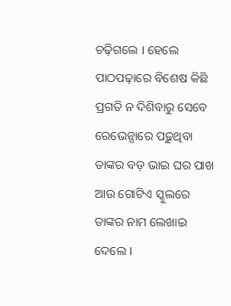ଚଢ଼ିଗଲେ । ହେଲେ ପାଠପଢ଼ାରେ ବିଶେଷ କିଛି ପ୍ରଗତି ନ ଦିଶିବାରୁ ସେବେ ରେଭେନ୍ସାରେ ପଢ଼ୁଥିବା ତାଙ୍କର ବଡ଼ ଭାଇ ଘର ପାଖ ଆଉ ଗୋଟିଏ ସ୍କୁଲରେ ତାଙ୍କର ନାମ ଲେଖାଇ ଦେଲେ ।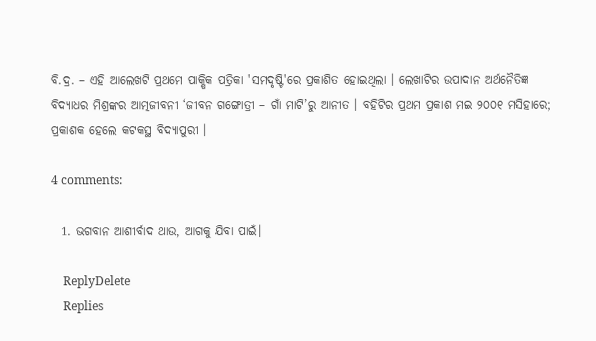ବି.ଦ୍ର. – ଏହି ଆଲେଖଟି ପ୍ରଥମେ ପାକ୍ଷିକ ପତ୍ରିକା 'ସମଦୃଷ୍ଟି'ରେ ପ୍ରକାଶିତ ହୋଇଥିଲା । ଲେଖାଟିର ଉପାଦାନ ଅର୍ଥନୈତିଜ୍ଞ ବିଦ୍ୟାଧର ମିଶ୍ରଙ୍କର ଆତ୍ମଜୀବନୀ ‘ଜୀବନ ଗଙ୍ଗୋତ୍ରୀ – ଗାଁ ମାଟି’ରୁ ଆନୀତ । ବହିଟିର ପ୍ରଥମ ପ୍ରକାଶ ମଇ ୨୦୦୧ ମସିହାରେ; ପ୍ରକାଶକ ହେଲେ କଟକସ୍ଥ ବିଦ୍ୟାପୁରୀ ।

4 comments:

  1. ଭଗବାନ ଆଶୀର୍ବାଦ ଥାଉ, ଆଗକୁ ଯିବା ପାଇଁ।

    ReplyDelete
    Replies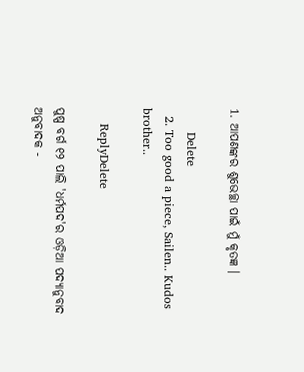1. ଆପଣଙ୍କର ଶୁଭେଚ୍ଛା ପାଇଁ ମୁଁ କୃତଜ୍ଞ ।

      Delete
  2. Too good a piece, Sailen.. Kudos brother..

    ReplyDelete

ପୁଷ୍ପ ବର୍ଗ ୧୨ ପାଲି 'ଧର୍ମପଦ'ର ଓଡ଼ିଆ ପଦ୍ୟାନୁବାଦ ଅନୁବାଦକ -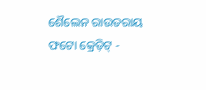ଶୈଲେନ ରାଉତରାୟ ଫଟୋ କ୍ରେଡ଼ିଟ୍ -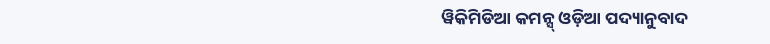ୱିକିମିଡିଆ କମନ୍ସ୍ ଓଡ଼ିଆ ପଦ୍ୟାନୁବାଦ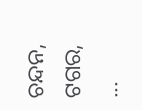ଚନ୍ଦନ, ଟଗର, ...